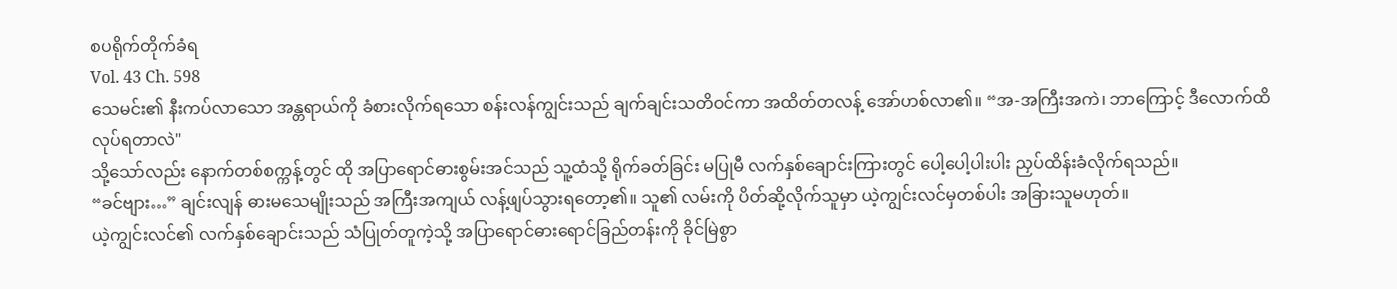စပရိုက်တိုက်ခံရ
Vol. 43 Ch. 598
သေမင်း၏ နီးကပ်လာသော အန္တရာယ်ကို ခံစားလိုက်ရသော စန်းလန်ကျွင်းသည် ချက်ချင်းသတိဝင်ကာ အထိတ်တလန့် အော်ဟစ်လာ၏။ “အ-အကြီးအကဲ၊ ဘာကြောင့် ဒီလောက်ထိ လုပ်ရတာလဲ"
သို့သော်လည်း နောက်တစ်စက္ကန့်တွင် ထို အပြာရောင်ဓားစွမ်းအင်သည် သူ့ထံသို့ ရိုက်ခတ်ခြင်း မပြုမီ လက်နှစ်ချောင်းကြားတွင် ပေါ့ပေါ့ပါးပါး ညှပ်ထိန်းခံလိုက်ရသည်။
“ခင်ဗျား…” ချင်းလျန် ဓားမသေမျိုးသည် အကြီးအကျယ် လန့်ဖျပ်သွားရတော့၏။ သူ၏ လမ်းကို ပိတ်ဆို့လိုက်သူမှာ ယဲ့ကျွင်းလင်မှတစ်ပါး အခြားသူမဟုတ်။
ယဲ့ကျွင်းလင်၏ လက်နှစ်ချောင်းသည် သံပြုတ်တူကဲ့သို့ အပြာရောင်ဓားရောင်ခြည်တန်းကို ခိုင်မြဲစွာ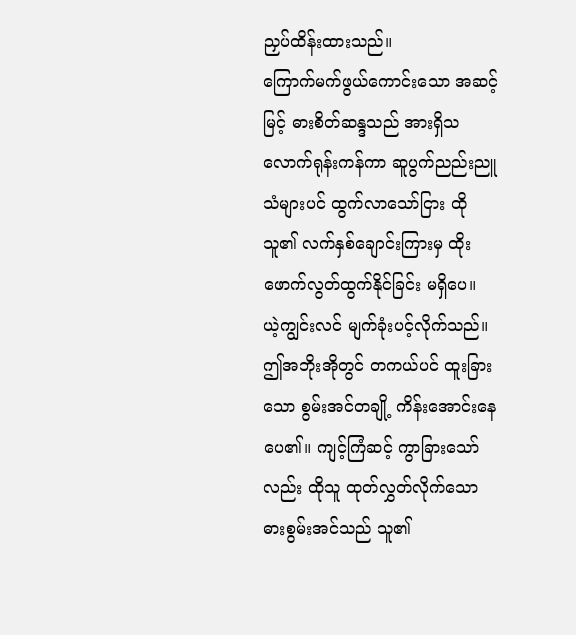ညှပ်ထိန်းထားသည်။
ကြောက်မက်ဖွယ်ကောင်းသော အဆင့်မြင့် ဓားစိတ်ဆန္ဒသည် အားရှိသလောက်ရုန်းကန်ကာ ဆူပွက်ညည်းညူသံများပင် ထွက်လာသော်ငြား ထိုသူ၏ လက်နှစ်ချောင်းကြားမှ ထိုးဖောက်လွတ်ထွက်နိုင်ခြင်း မရှိပေ။
ယဲ့ကျွင်းလင် မျက်ခုံးပင့်လိုက်သည်။ ဤအဘိုးအိုတွင် တကယ်ပင် ထူးခြားသော စွမ်းအင်တချို့ ကိန်းအောင်းနေပေ၏။ ကျင့်ကြံဆင့် ကွာခြားသော်လည်း ထိုသူ ထုတ်လွှတ်လိုက်သော ဓားစွမ်းအင်သည် သူ၏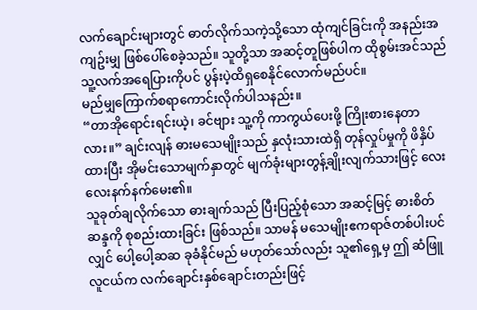လက်ချောင်းများတွင် ဓာတ်လိုက်သကဲ့သို့သော ထုံကျင်ခြင်းကို အနည်းအကျဥ်းမျှ ဖြစ်ပေါ်စေခဲ့သည်။ သူတို့သာ အဆင့်တူဖြစ်ပါက ထိုစွမ်းအင်သည် သူ့လက်အရေပြားကိုပင် ပွန်းပဲ့ထိရှစေနိုင်လောက်မည်ပင်။
မည်မျှကြောက်စရာကောင်းလိုက်ပါသနည်း။
“တာအိုရောင်းရင်းယဲ့၊ ခင်ဗျား သူ့ကို ကာကွယ်ပေးဖို့ ကြိုးစားနေတာလား။” ချင်းလျန် ဓားမသေမျိုးသည် နှလုံးသားထဲရှိ တုန်လှုပ်မှုကို ဖိနှိပ်ထားပြီး အိုမင်းသောမျက်နှာတွင် မျက်ခုံးများတွန့်ချိုးလျက်သားဖြင့် လေးလေးနက်နက်မေး၏။
သူခုတ်ချလိုက်သော ဓားချက်သည် ပြီးပြည့်စုံသော အဆင့်မြင့် ဓားစိတ်ဆန္ဒကို စုစည်းထားခြင်း ဖြစ်သည်။ သာမန် မသေမျိုးဧကရာဇ်တစ်ပါးပင်လျှင် ပေါ့ပေါ့ဆဆ ခုခံနိုင်မည် မဟုတ်သော်လည်း သူ၏ရှေ့မှ ဤ ဆံဖြူလူငယ်က လက်ချောင်းနှစ်ချောင်းတည်းဖြင့်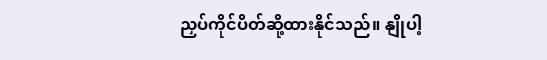ညှပ်ကိုင်ပိတ်ဆို့ထားနိုင်သည်။ နျိုပါ့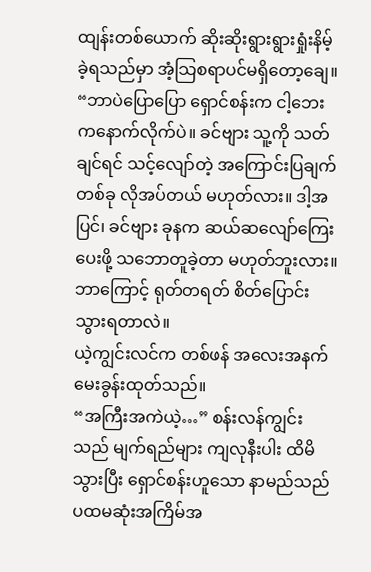ထျန်းတစ်ယောက် ဆိုးဆိုးရွားရွားရှုံးနိမ့်ခဲ့ရသည်မှာ အံ့သြစရာပင်မရှိတော့ချေ။
“ဘာပဲပြောပြော ရှောင်စန်းက ငါ့ဘေးကနောက်လိုက်ပဲ။ ခင်ဗျား သူ့ကို သတ်ချင်ရင် သင့်လျော်တဲ့ အကြောင်းပြချက်တစ်ခု လိုအပ်တယ် မဟုတ်လား။ ဒါ့အပြင်၊ ခင်ဗျား ခုနက ဆယ်ဆလျော်ကြေးပေးဖို့ သဘောတူခဲ့တာ မဟုတ်ဘူးလား။ ဘာကြောင့် ရုတ်တရတ် စိတ်ပြောင်းသွားရတာလဲ။
ယဲ့ကျွင်းလင်က တစ်ဖန် အလေးအနက် မေးခွန်းထုတ်သည်။
“အကြီးအကဲယဲ့…” စန်းလန်ကျွင်းသည် မျက်ရည်များ ကျလုနီးပါး ထိမိသွားပြီး ရှောင်စန်းဟူသော နာမည်သည် ပထမဆုံးအကြိမ်အ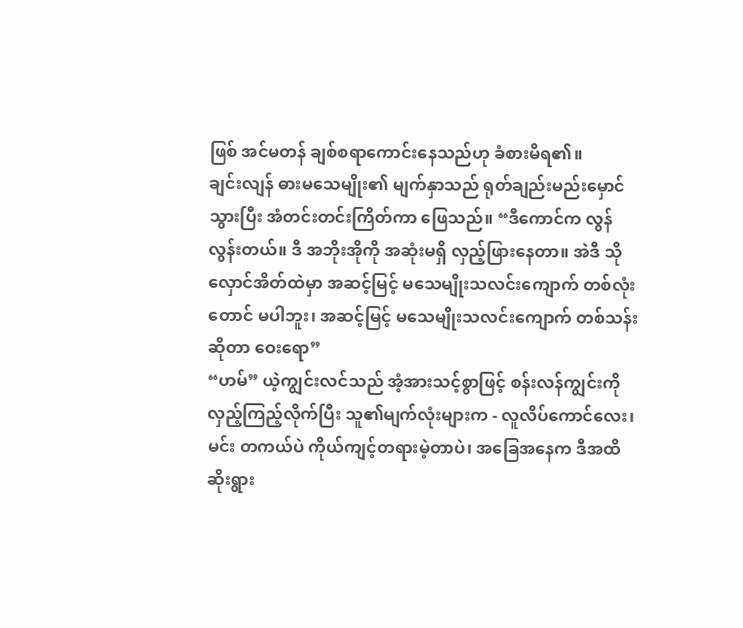ဖြစ် အင်မတန် ချစ်စရာကောင်းနေသည်ဟု ခံစားမိရ၏။
ချင်းလျန် ဓားမသေမျိုး၏ မျက်နှာသည် ရုတ်ချည်းမည်းမှောင်သွားပြီး အံတင်းတင်းကြိတ်ကာ ဖြေသည်။ “ဒီကောင်က လွန်လွန်းတယ်။ ဒီ အဘိုးအိုကို အဆုံးမရှိ လှည့်ဖြားနေတာ။ အဲဒီ သိုလှောင်အိတ်ထဲမှာ အဆင့်မြင့် မသေမျိုးသလင်းကျောက် တစ်လုံးတောင် မပါဘူး၊ အဆင့်မြင့် မသေမျိုးသလင်းကျောက် တစ်သန်းဆိုတာ ဝေးရော”
“ဟမ်” ယဲ့ကျွင်းလင်သည် အံ့အားသင့်စွာဖြင့် စန်းလန်ကျွင်းကို လှည့်ကြည့်လိုက်ပြီး သူ၏မျက်လုံးများက - လူလိပ်ကောင်လေး၊ မင်း တကယ်ပဲ ကိုယ်ကျင့်တရားမဲ့တာပဲ၊ အခြေအနေက ဒီအထိဆိုးရွား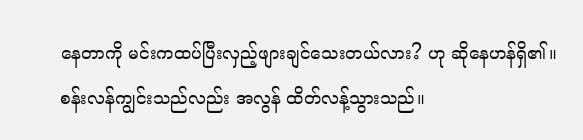နေတာကို မင်းကထပ်ပြီးလှည့်ဖျားချင်သေးတယ်လား? ဟု ဆိုနေဟန်ရှိ၏။
စန်းလန်ကျွင်းသည်လည်း အလွန် ထိတ်လန့်သွားသည်။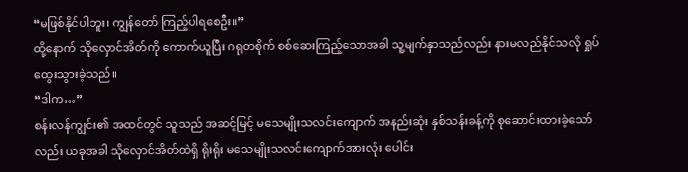“မဖြစ်နိုင်ပါဘူး၊ ကျွန်တော် ကြည့်ပါရစေဦး။”
ထို့နောက် သိုလှောင်အိတ်ကို ကောက်ယူပြီး ဂရုတစိုက် စစ်ဆေးကြည့်သောအခါ သူ့မျက်နှာသည်လည်း နားမလည်နိုင်သလို ရှုပ်ထွေးသွားခဲ့သည်။
“ဒါက…”
စန်းလန်ကျွင်း၏ အထင်တွင် သူသည် အဆင့်မြင့် မသေမျိုးသလင်းကျောက် အနည်းဆုံး နှစ်သန်းခန့်ကို စုဆောင်းထားခဲ့သော်လည်း ယခုအခါ သိုလှောင်အိတ်ထဲရှိ ရိုးရိုး မသေမျိုးသလင်းကျောက်အားလုံး ပေါင်း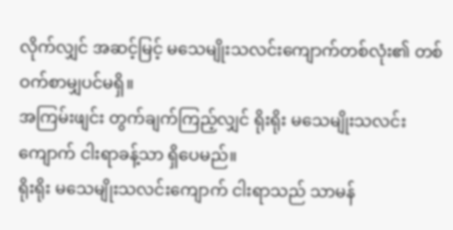လိုက်လျှင် အဆင့်မြင့် မသေမျိုးသလင်းကျောက်တစ်လုံး၏ တစ်ဝက်စာမျှပင်မရှိ။
အကြမ်းဖျင်း တွက်ချက်ကြည့်လျှင် ရိုးရိုး မသေမျိုးသလင်းကျောက် ငါးရာခန့်သာ ရှိပေမည်။
ရိုးရိုး မသေမျိုးသလင်းကျောက် ငါးရာသည် သာမန်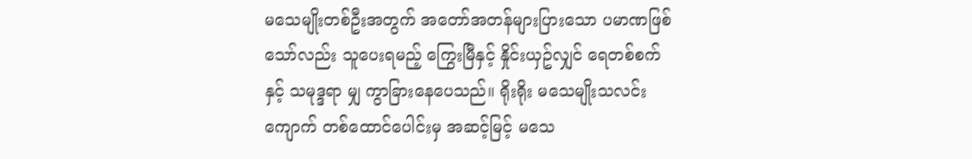မသေမျိုးတစ်ဦးအတွက် အတော်အတန်များပြားသော ပမာဏဖြစ်သော်လည်း သူပေးရမည့် ကြွေးမြီနှင့် နှိုင်းယှဥ်လျှင် ရေတစ်စက်နှင့် သမုဒ္ဒရာ မျှ ကွာခြားနေပေသည်။ ရိုးရိုး မသေမျိုးသလင်းကျောက် တစ်ထောင်ပေါင်းမှ အဆင့်မြင့် မသေ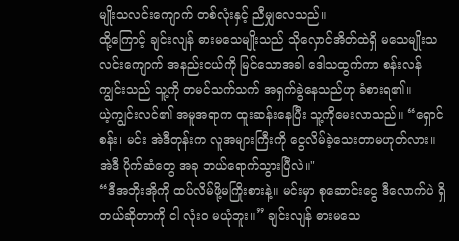မျိုးသလင်းကျောက် တစ်လုံးနှင့် ညီမျှလေသည်။
ထို့ကြောင့် ချင်းလျန် ဓားမသေမျိုးသည် သိုလှောင်အိတ်ထဲရှိ မသေမျိုးသလင်းကျောက် အနည်းငယ်ကို မြင်သောအခါ ဒေါသထွက်ကာ စန်းလန်ကျွင်းသည် သူ့ကို တမင်သက်သက် အရှက်ခွဲနေသည်ဟု ခံစားရ၏။
ယဲ့ကျွင်းလင်၏ အမူအရာက ထူးဆန်းနေပြီး သူ့ကိုမေးလာသည်။ “ရှောင်စန်း၊ မင်း အဲဒီတုန်းက လူအများကြီးကို ငွေလိမ်ခဲ့သေးတာမဟုတ်လား။ အဲဒီ ပိုက်ဆံတွေ အခု ဘယ်ရောက်သွားပြီလဲ။"
“ဒီအဘိုးအိုကို ထပ်လိမ်ဖို့မကြိုးစားနဲ့။ မင်းမှာ စုဆောင်းငွေ ဒီလောက်ပဲ ရှိတယ်ဆိုတာကို ငါ လုံးဝ မယုံဘူး။” ချင်းလျန် ဓားမသေ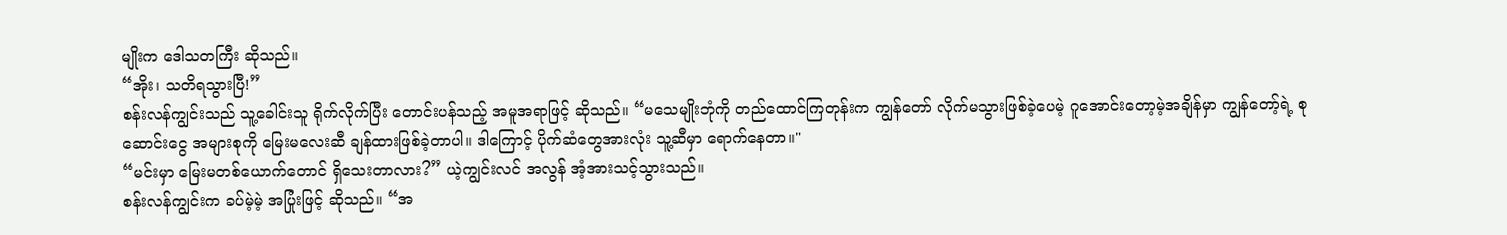မျိုးက ဒေါသတကြီး ဆိုသည်။
“အိုး၊ သတိရသွားပြီ!”
စန်းလန်ကျွင်းသည် သူ့ခေါင်းသူ ရိုက်လိုက်ပြီး တောင်းပန်သည့် အမူအရာဖြင့် ဆိုသည်။ “မသေမျိုးဘုံကို တည်ထောင်ကြတုန်းက ကျွန်တော် လိုက်မသွားဖြစ်ခဲ့ပေမဲ့ ဂူအောင်းတော့မဲ့အချိန်မှာ ကျွန်တော့်ရဲ့ စုဆောင်းငွေ အများစုကို မြေးမလေးဆီ ချန်ထားဖြစ်ခဲ့တာပါ။ ဒါကြောင့် ပိုက်ဆံတွေအားလုံး သူ့ဆီမှာ ရောက်နေတာ။"
“မင်းမှာ မြေးမတစ်ယောက်တောင် ရှိသေးတာလား?” ယဲ့ကျွင်းလင် အလွန် အံ့အားသင့်သွားသည်။
စန်းလန်ကျွင်းက ခပ်မဲ့မဲ့ အပြုံးဖြင့် ဆိုသည်။ “အ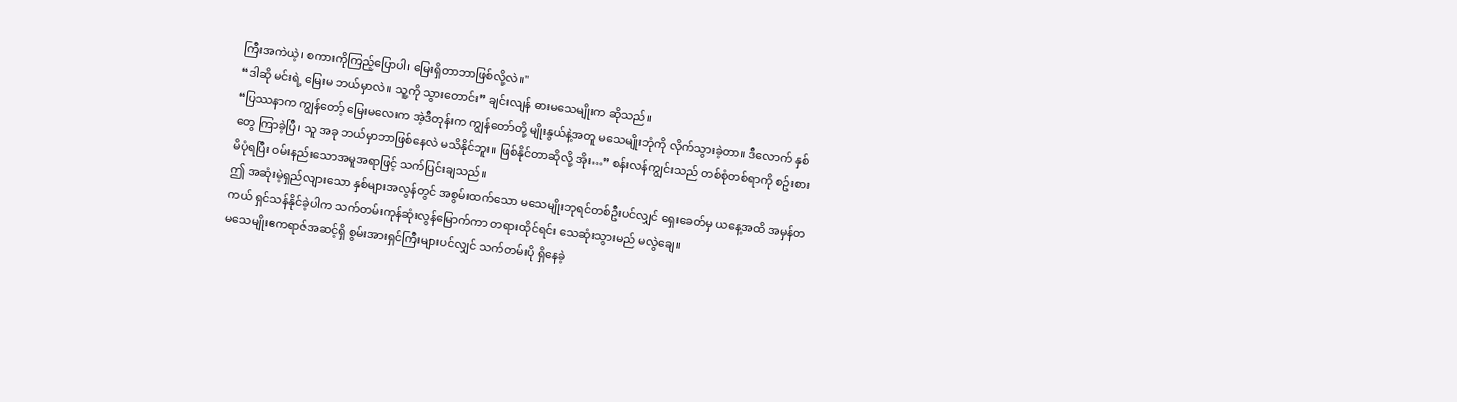ကြီးအကဲယဲ့၊ စကားကိုကြည့်ပြောပါ၊ မြေးရှိတာဘာဖြစ်လို့လဲ။"
“ဒါဆို မင်းရဲ့ မြေးမ ဘယ်မှာလဲ။ သူ့ကို သွားတောင်း” ချင်းလျန် ဓားမသေမျိုးက ဆိုသည်။
“ပြဿနာက ကျွန်တော့် မြေးမလေးက အဲ့ဒီတုန်းက ကျွန်တော်တို့ မျိုးနွယ်နဲ့အတူ မသေမျိုးဘုံကို လိုက်သွားခဲ့တာ။ ဒီလောက် နှစ်တွေ ကြာခဲ့ပြီ၊ သူ အခု ဘယ်မှာဘာဖြစ်နေလဲ မသိနိုင်ဘူး။ ဖြစ်နိုင်တာဆိုလို့ အိုး…” စန်းလန်ကျွင်းသည် တစ်စုံတစ်ရာကို စဥ်းစားမိပုံရပြီး ဝမ်းနည်းသောအမူအရာဖြင့် သက်ပြင်းချသည်။
ဤ အဆုံးမဲ့ရှည်လျားသော နှစ်များအလွန်တွင် အစွမ်းထက်သော မသေမျိုးဘုရင်တစ်ဦးပင်လျှင် ရှေးခေတ်မှ ယနေ့အထိ အမှန်တကယ် ရှင်သန်နိုင်ခဲ့ပါက သက်တမ်းကုန်ဆုံးလွန်မြောက်ကာ တရားထိုင်ရင်း သေဆုံးသွားမည် မလွဲချေ။
မသေမျိုးဧကရာဇ်အဆင့်ရှိ စွမ်းအားရှင်ကြီးများပင်လျှင် သက်တမ်းပို ရှိနေခဲ့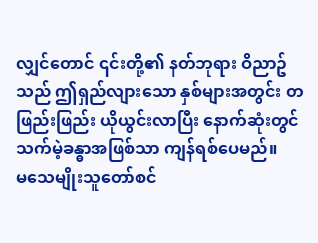လျှင်တောင် ၎င်းတို့၏ နတ်ဘုရား ဝိညာဥ်သည် ဤရှည်လျားသော နှစ်များအတွင်း တဖြည်းဖြည်း ယိုယွင်းလာပြီး နောက်ဆုံးတွင် သက်မဲ့ခန္ဓာအဖြစ်သာ ကျန်ရစ်ပေမည်။
မသေမျိုးသူတော်စင်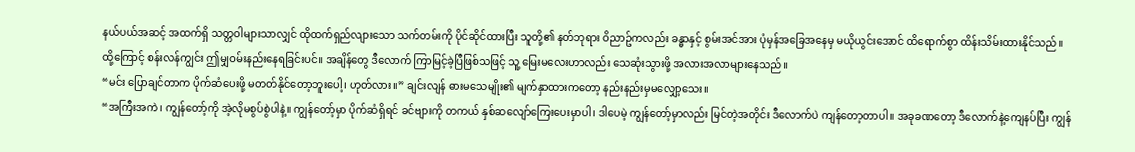နယ်ပယ်အဆင့် အထက်ရှိ သတ္တဝါများသာလျှင် ထိုထက်ရှည်လျားသော သက်တမ်းကို ပိုင်ဆိုင်ထားပြီး သူတို့၏ နတ်ဘုရား ဝိညာဥ်ကလည်း ခန္ဓာနှင့် စွမ်းအင်အား ပုံမှန်အခြေအနေမှ မယိုယွင်းအောင် ထိရောက်စွာ ထိန်းသိမ်းထားနိုင်သည်။
ထို့ကြောင့် စန်းလန်ကျွင်း ဤမျှဝမ်းနည်းနေရခြင်းပင်။ အချိန်တွေ ဒီလောက် ကြာမြင့်ခဲ့ပြီဖြစ်သဖြင့် သူ့ မြေးမလေးဟာလည်း သေဆုံးသွားဖို့ အလားအလာများနေသည်။
“မင်း ပြောချင်တာက ပိုက်ဆံပေးဖို့ မတတ်နိုင်တော့ဘူးပေါ့၊ ဟုတ်လား။” ချင်းလျန် ဓားမသေမျိုး၏ မျက်နှာထားကတော့ နည်းနည်းမှမလျှော့သေး။
“အကြီးအကဲ၊ ကျွန်တော့်ကို အဲ့လိုမစွပ်စွဲပါနဲ့။ ကျွန်တော့်မှာ ပိုက်ဆံရှိရင် ခင်ဗျားကို တကယ် နှစ်ဆလျော်ကြေးပေးမှာပါ၊ ဒါပေမဲ့ ကျွန်တော့်မှာလည်း မြင်တဲ့အတိုင်း ဒီလောက်ပဲ ကျန်တော့တာပါ။ အခုခဏတော့ ဒီလောက်နဲ့ကျေနပ်ပြီး ကျွန်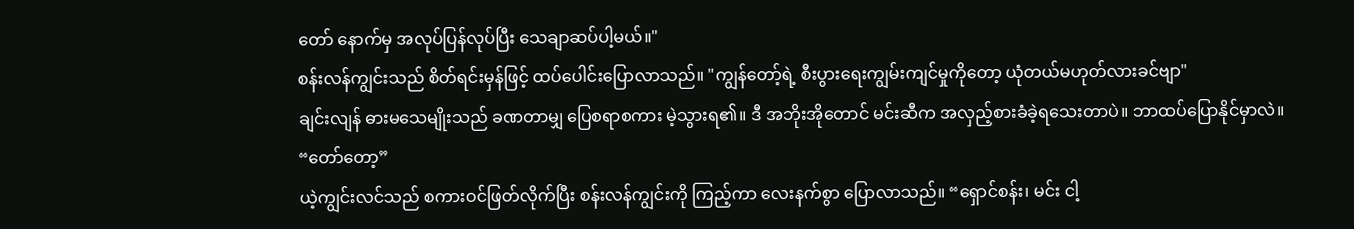တော် နောက်မှ အလုပ်ပြန်လုပ်ပြီး သေချာဆပ်ပါ့မယ်။"
စန်းလန်ကျွင်းသည် စိတ်ရင်းမှန်ဖြင့် ထပ်ပေါင်းပြောလာသည်။ "ကျွန်တော့်ရဲ့ စီးပွားရေးကျွမ်းကျင်မှုကိုတော့ ယုံတယ်မဟုတ်လားခင်ဗျာ"
ချင်းလျန် ဓားမသေမျိုးသည် ခဏတာမျှ ပြေစရာစကား မဲ့သွားရ၏။ ဒီ အဘိုးအိုတောင် မင်းဆီက အလှည့်စားခံခဲ့ရသေးတာပဲ။ ဘာထပ်ပြောနိုင်မှာလဲ။
“တော်တော့”
ယဲ့ကျွင်းလင်သည် စကားဝင်ဖြတ်လိုက်ပြီး စန်းလန်ကျွင်းကို ကြည့်ကာ လေးနက်စွာ ပြောလာသည်။ “ရှောင်စန်း၊ မင်း ငါ့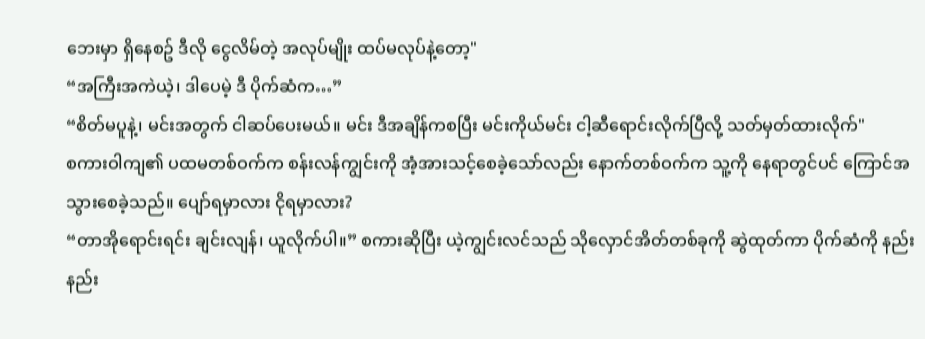ဘေးမှာ ရှိနေစဥ် ဒီလို ငွေလိမ်တဲ့ အလုပ်မျိုး ထပ်မလုပ်နဲ့တော့"
“အကြီးအကဲယဲ့၊ ဒါပေမဲ့ ဒီ ပိုက်ဆံက…”
“စိတ်မပူနဲ့၊ မင်းအတွက် ငါဆပ်ပေးမယ်။ မင်း ဒီအချိန်ကစပြီး မင်းကိုယ်မင်း ငါ့ဆီရောင်းလိုက်ပြီလို့ သတ်မှတ်ထားလိုက်"
စကားဝါကျ၏ ပထမတစ်ဝက်က စန်းလန်ကျွင်းကို အံ့အားသင့်စေခဲ့သော်လည်း နောက်တစ်ဝက်က သူ့ကို နေရာတွင်ပင် ကြောင်အသွားစေခဲ့သည်။ ပျော်ရမှာလား ငိုရမှာလား?
“တာအိုရောင်းရင်း ချင်းလျန်၊ ယူလိုက်ပါ။” စကားဆိုပြီး ယဲ့ကျွင်းလင်သည် သိုလှောင်အိတ်တစ်ခုကို ဆွဲထုတ်ကာ ပိုက်ဆံကို နည်းနည်း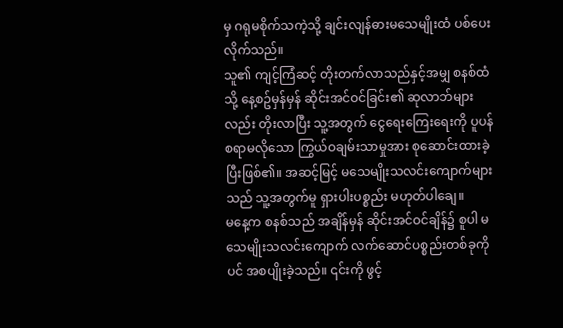မှ ဂရုမစိုက်သကဲ့သို့ ချင်းလျန်ဓားမသေမျိုးထံ ပစ်ပေးလိုက်သည်။
သူ၏ ကျင့်ကြံဆင့် တိုးတက်လာသည်နှင့်အမျှ စနစ်ထံသို့ နေ့စဥ်မှန်မှန် ဆိုင်းအင်ဝင်ခြင်း၏ ဆုလာဘ်များလည်း တိုးလာပြီး သူ့အတွက် ငွေရေးကြေးရေးကို ပူပန်စရာမလိုသော ကြွယ်ဝချမ်းသာမှုအား စုဆောင်းထားခဲ့ပြီးဖြစ်၏။ အဆင့်မြင့် မသေမျိုးသလင်းကျောက်များသည် သူ့အတွက်မူ ရှားပါးပစ္စည်း မဟုတ်ပါချေ။
မနေ့က စနစ်သည် အချိန်မှန် ဆိုင်းအင်ဝင်ချိန်၌ စူပါ မသေမျိုးသလင်းကျောက် လက်ဆောင်ပစ္စည်းတစ်ခုကိုပင် အစပျိုးခဲ့သည်။ ၎င်းကို ဖွင့်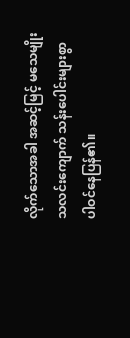လိုက်သောအခါ အဆင့်မြင့် မသေမျိုးသလင်းကျောက် သန်းပေါင်းများစွာ ပါဝင်နေပြန်၏။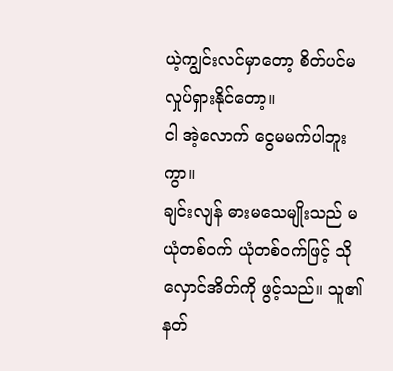ယဲ့ကျွင်းလင်မှာတော့ စိတ်ပင်မလှုပ်ရှားနိုင်တော့။
ငါ အဲ့လောက် ငွေမမက်ပါဘူးကွာ။
ချင်းလျန် ဓားမသေမျိုးသည် မယုံတစ်ဝက် ယုံတစ်ဝက်ဖြင့် သိုလှောင်အိတ်ကို ဖွင့်သည်။ သူ၏ နတ်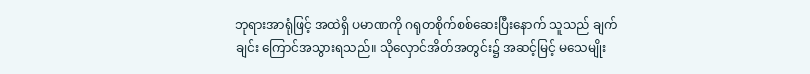ဘုရားအာရုံဖြင့် အထဲရှိ ပမာဏကို ဂရုတစိုက်စစ်ဆေးပြီးနောက် သူသည် ချက်ချင်း ကြောင်အသွားရသည်။ သိုလှောင်အိတ်အတွင်း၌ အဆင့်မြင့် မသေမျိုး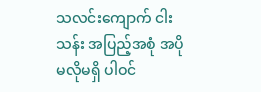သလင်းကျောက် ငါးသန်း အပြည့်အစုံ အပိုမလိုမရှိ ပါဝင်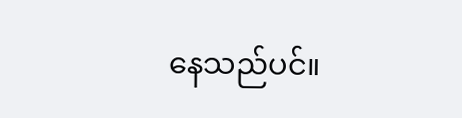နေသည်ပင်။